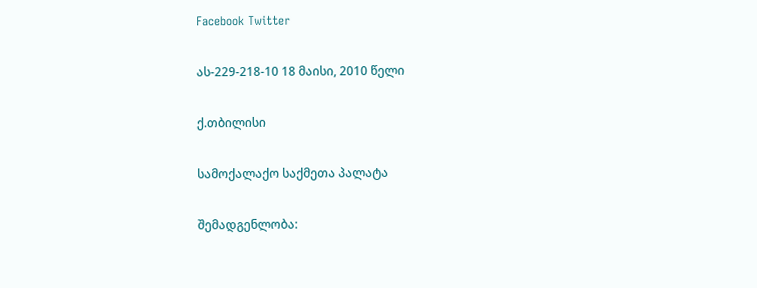Facebook Twitter

ას-229-218-10 18 მაისი, 2010 წელი

ქ.თბილისი

სამოქალაქო საქმეთა პალატა

შემადგენლობა: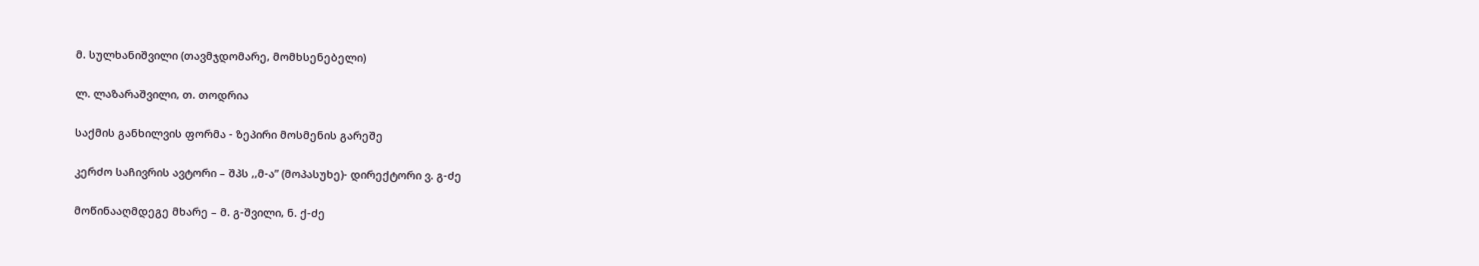მ. სულხანიშვილი (თავმჯდომარე, მომხსენებელი)

ლ. ლაზარაშვილი, თ. თოდრია

საქმის განხილვის ფორმა - ზეპირი მოსმენის გარეშე

კერძო საჩივრის ავტორი – შპს ,,მ-ა” (მოპასუხე)- დირექტორი ვ. გ-ძე

მოწინააღმდეგე მხარე – მ. გ-შვილი, ნ. ქ-ძე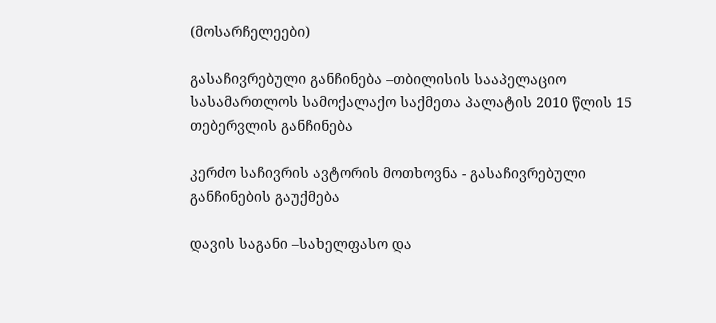(მოსარჩელეები)

გასაჩივრებული განჩინება –თბილისის სააპელაციო სასამართლოს სამოქალაქო საქმეთა პალატის 2010 წლის 15 თებერვლის განჩინება

კერძო საჩივრის ავტორის მოთხოვნა - გასაჩივრებული განჩინების გაუქმება

დავის საგანი –სახელფასო და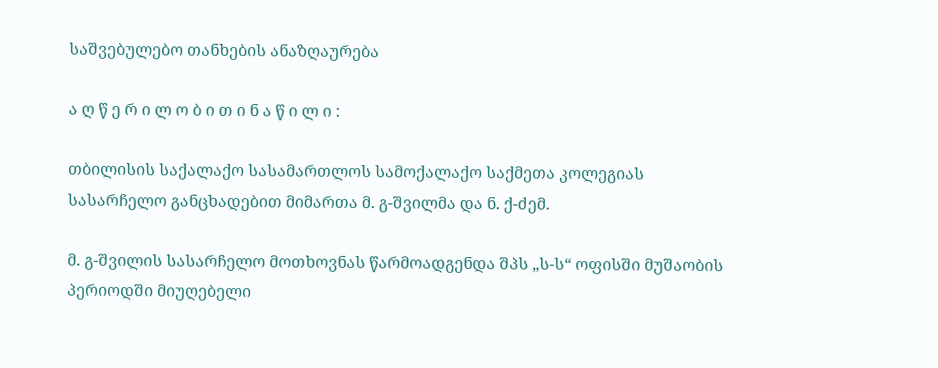საშვებულებო თანხების ანაზღაურება

ა ღ წ ე რ ი ლ ო ბ ი თ ი ნ ა წ ი ლ ი :

თბილისის საქალაქო სასამართლოს სამოქალაქო საქმეთა კოლეგიას სასარჩელო განცხადებით მიმართა მ. გ-შვილმა და ნ. ქ-ძემ.

მ. გ-შვილის სასარჩელო მოთხოვნას წარმოადგენდა შპს „ს-ს“ ოფისში მუშაობის პერიოდში მიუღებელი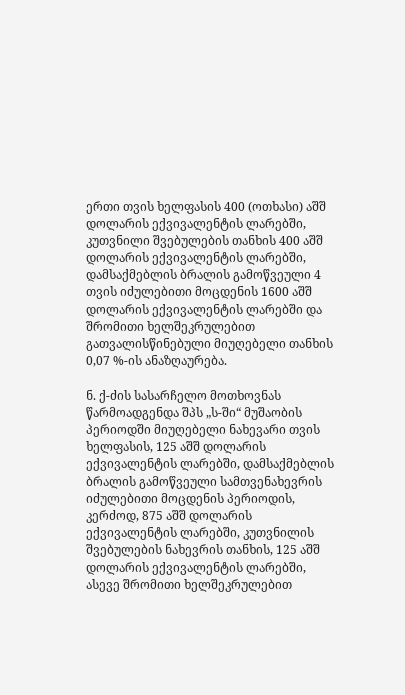ერთი თვის ხელფასის 400 (ოთხასი) აშშ დოლარის ექვივალენტის ლარებში, კუთვნილი შვებულების თანხის 400 აშშ დოლარის ექვივალენტის ლარებში, დამსაქმებლის ბრალის გამოწვეული 4 თვის იძულებითი მოცდენის 1600 აშშ დოლარის ექვივალენტის ლარებში და შრომითი ხელშეკრულებით გათვალისწინებული მიუღებელი თანხის 0,07 %-ის ანაზღაურება.

ნ. ქ-ძის სასარჩელო მოთხოვნას წარმოადგენდა შპს „ს-ში“ მუშაობის პერიოდში მიუღებელი ნახევარი თვის ხელფასის, 125 აშშ დოლარის ექვივალენტის ლარებში, დამსაქმებლის ბრალის გამოწვეული სამთვენახევრის იძულებითი მოცდენის პერიოდის, კერძოდ, 875 აშშ დოლარის ექვივალენტის ლარებში, კუთვნილის შვებულების ნახევრის თანხის, 125 აშშ დოლარის ექვივალენტის ლარებში, ასევე შრომითი ხელშეკრულებით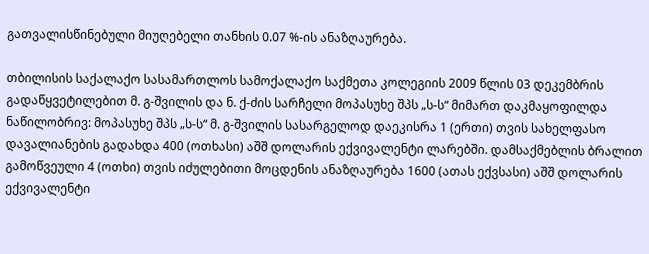გათვალისწინებული მიუღებელი თანხის 0.07 %-ის ანაზღაურება.

თბილისის საქალაქო სასამართლოს სამოქალაქო საქმეთა კოლეგიის 2009 წლის 03 დეკემბრის გადაწყვეტილებით მ. გ-შვილის და ნ. ქ-ძის სარჩელი მოპასუხე შპს „ს-ს“ მიმართ დაკმაყოფილდა ნაწილობრივ: მოპასუხე შპს „ს-ს“ მ. გ-შვილის სასარგელოდ დაეკისრა 1 (ერთი) თვის სახელფასო დავალიანების გადახდა 400 (ოთხასი) აშშ დოლარის ექვივალენტი ლარებში. დამსაქმებლის ბრალით გამოწვეული 4 (ოთხი) თვის იძულებითი მოცდენის ანაზღაურება 1600 (ათას ექვსასი) აშშ დოლარის ექვივალენტი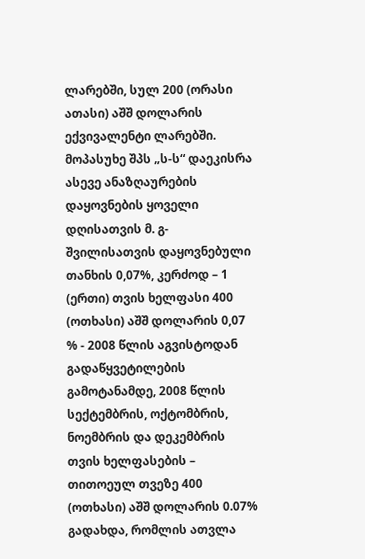ლარებში, სულ 200 (ორასი ათასი) აშშ დოლარის ექვივალენტი ლარებში. მოპასუხე შპს „ს-ს“ დაეკისრა ასევე ანაზღაურების დაყოვნების ყოველი დღისათვის მ. გ-შვილისათვის დაყოვნებული თანხის 0,07%, კერძოდ – 1 (ერთი) თვის ხელფასი 400 (ოთხასი) აშშ დოლარის 0,07 % - 2008 წლის აგვისტოდან გადაწყვეტილების გამოტანამდე, 2008 წლის სექტემბრის, ოქტომბრის, ნოემბრის და დეკემბრის თვის ხელფასების – თითოეულ თვეზე 400 (ოთხასი) აშშ დოლარის 0.07% გადახდა, რომლის ათვლა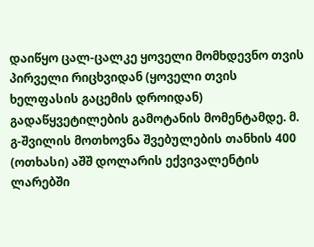დაიწყო ცალ-ცალკე ყოველი მომხდევნო თვის პირველი რიცხვიდან (ყოველი თვის ხელფასის გაცემის დროიდან) გადაწყვეტილების გამოტანის მომენტამდე. მ. გ-შვილის მოთხოვნა შვებულების თანხის 400 (ოთხასი) აშშ დოლარის ექვივალენტის ლარებში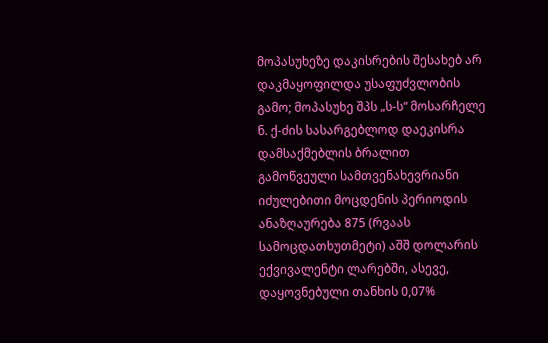მოპასუხეზე დაკისრების შესახებ არ დაკმაყოფილდა უსაფუძვლობის გამო; მოპასუხე შპს „ს-ს“ მოსარჩელე ნ. ქ-ძის სასარგებლოდ დაეკისრა დამსაქმებლის ბრალით გამოწვეული სამთვენახევრიანი იძულებითი მოცდენის პერიოდის ანაზღაურება 875 (რვაას სამოცდათხუთმეტი) აშშ დოლარის ექვივალენტი ლარებში, ასევე, დაყოვნებული თანხის 0,07%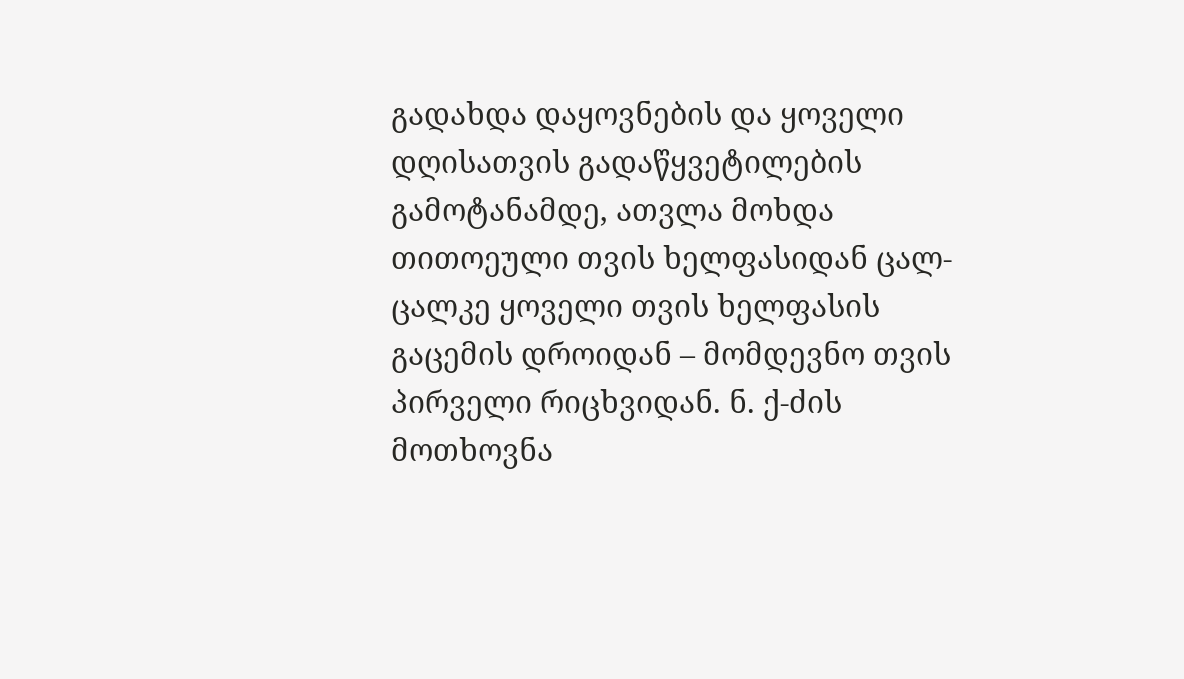გადახდა დაყოვნების და ყოველი დღისათვის გადაწყვეტილების გამოტანამდე, ათვლა მოხდა თითოეული თვის ხელფასიდან ცალ-ცალკე ყოველი თვის ხელფასის გაცემის დროიდან – მომდევნო თვის პირველი რიცხვიდან. ნ. ქ-ძის მოთხოვნა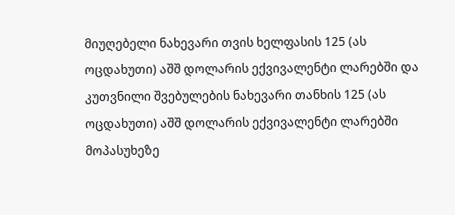მიუღებელი ნახევარი თვის ხელფასის 125 (ას ოცდახუთი) აშშ დოლარის ექვივალენტი ლარებში და კუთვნილი შვებულების ნახევარი თანხის 125 (ას ოცდახუთი) აშშ დოლარის ექვივალენტი ლარებში მოპასუხეზე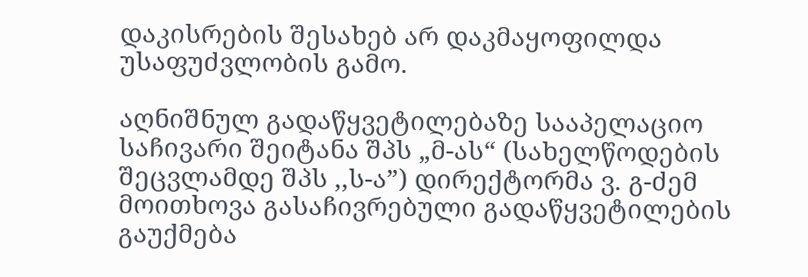დაკისრების შესახებ არ დაკმაყოფილდა უსაფუძვლობის გამო.

აღნიშნულ გადაწყვეტილებაზე სააპელაციო საჩივარი შეიტანა შპს „მ-ას“ (სახელწოდების შეცვლამდე შპს ,,ს-ა”) დირექტორმა ვ. გ-ძემ მოითხოვა გასაჩივრებული გადაწყვეტილების გაუქმება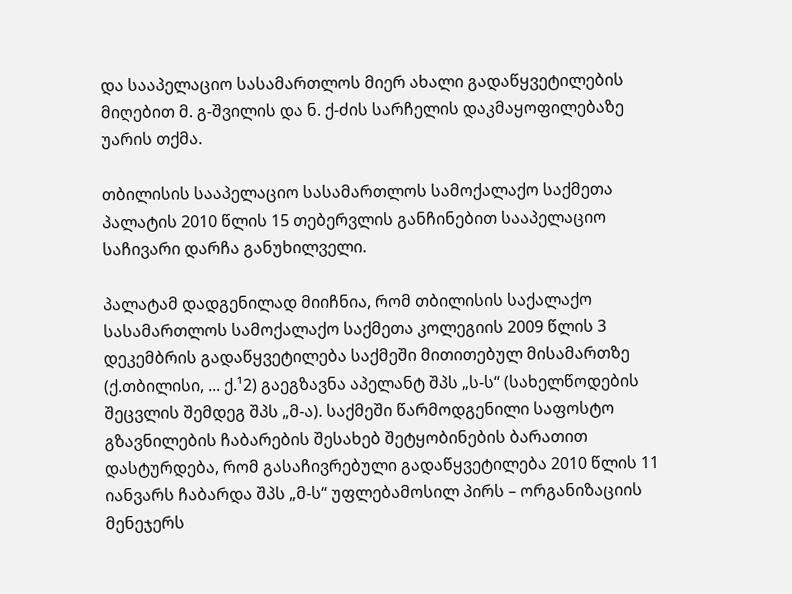და სააპელაციო სასამართლოს მიერ ახალი გადაწყვეტილების მიღებით მ. გ-შვილის და ნ. ქ-ძის სარჩელის დაკმაყოფილებაზე უარის თქმა.

თბილისის სააპელაციო სასამართლოს სამოქალაქო საქმეთა პალატის 2010 წლის 15 თებერვლის განჩინებით სააპელაციო საჩივარი დარჩა განუხილველი.

პალატამ დადგენილად მიიჩნია, რომ თბილისის საქალაქო სასამართლოს სამოქალაქო საქმეთა კოლეგიის 2009 წლის 3 დეკემბრის გადაწყვეტილება საქმეში მითითებულ მისამართზე (ქ.თბილისი, ... ქ.¹2) გაეგზავნა აპელანტ შპს „ს-ს“ (სახელწოდების შეცვლის შემდეგ შპს „მ-ა). საქმეში წარმოდგენილი საფოსტო გზავნილების ჩაბარების შესახებ შეტყობინების ბარათით დასტურდება, რომ გასაჩივრებული გადაწყვეტილება 2010 წლის 11 იანვარს ჩაბარდა შპს „მ-ს“ უფლებამოსილ პირს – ორგანიზაციის მენეჯერს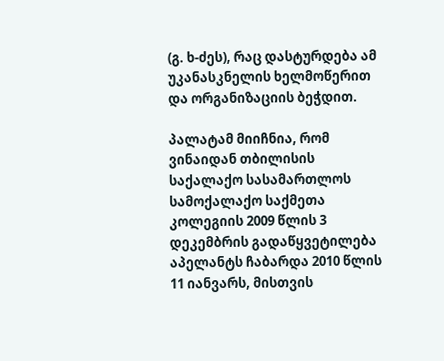(გ. ხ-ძეს), რაც დასტურდება ამ უკანასკნელის ხელმოწერით და ორგანიზაციის ბეჭდით.

პალატამ მიიჩნია, რომ ვინაიდან თბილისის საქალაქო სასამართლოს სამოქალაქო საქმეთა კოლეგიის 2009 წლის 3 დეკემბრის გადაწყვეტილება აპელანტს ჩაბარდა 2010 წლის 11 იანვარს, მისთვის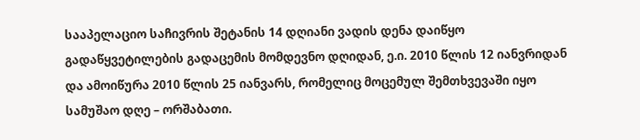სააპელაციო საჩივრის შეტანის 14 დღიანი ვადის დენა დაიწყო გადაწყვეტილების გადაცემის მომდევნო დღიდან, ე.ი. 2010 წლის 12 იანვრიდან და ამოიწურა 2010 წლის 25 იანვარს, რომელიც მოცემულ შემთხვევაში იყო სამუშაო დღე – ორშაბათი.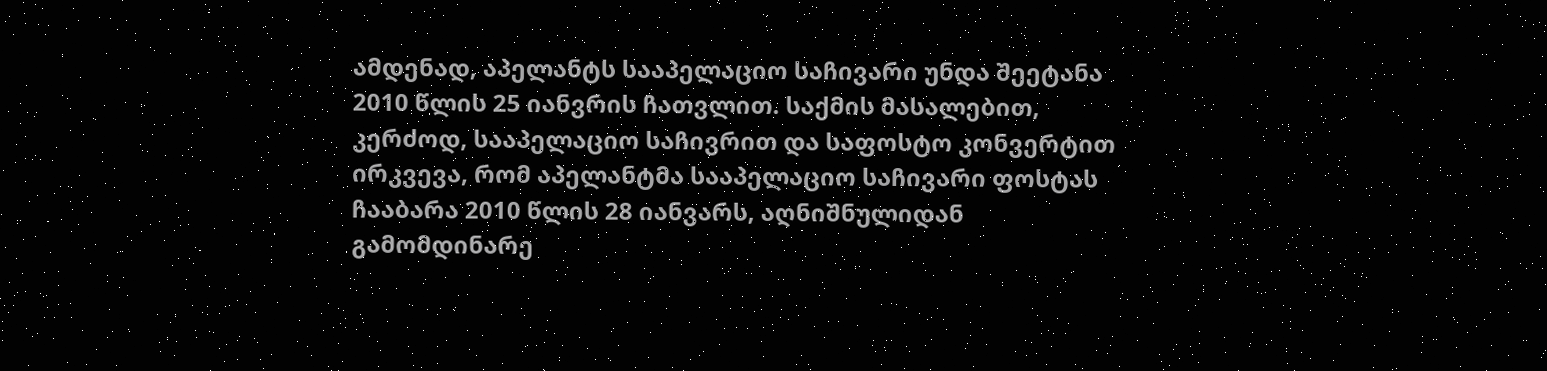ამდენად, აპელანტს სააპელაციო საჩივარი უნდა შეეტანა 2010 წლის 25 იანვრის ჩათვლით. საქმის მასალებით, კერძოდ, სააპელაციო საჩივრით და საფოსტო კონვერტით ირკვევა, რომ აპელანტმა სააპელაციო საჩივარი ფოსტას ჩააბარა 2010 წლის 28 იანვარს, აღნიშნულიდან გამომდინარე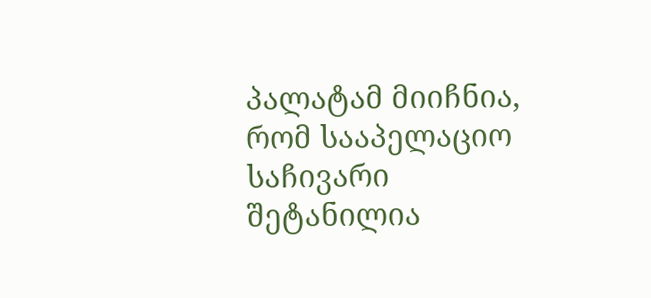პალატამ მიიჩნია, რომ სააპელაციო საჩივარი შეტანილია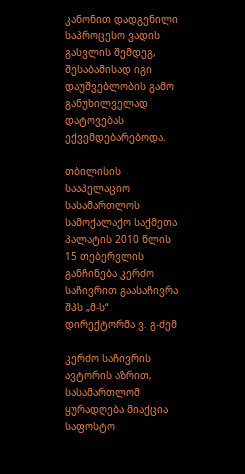კანონით დადგენილი საპროცესო ვადის გასვლის შემდეგ, შესაბამისად იგი დაუშვებლობის გამო განუხილველად დატოვებას ექვემდებარებოდა.

თბილისის სააპელაციო სასამართლოს სამოქალაქო საქმეთა პალატის 2010 წლის 15 თებერვლის განჩინება კერძო საჩივრით გაასაჩივრა შპს „მ-ს“ დირექტორმა ვ. გ-ძემ

კერძო საჩივრის ავტორის აზრით, სასამართლომ ყურადღება მიაქცია საფოსტო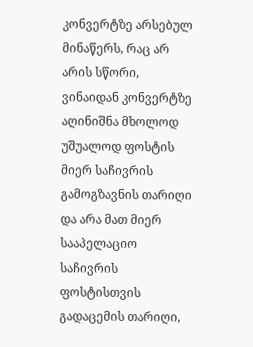კონვერტზე არსებულ მინაწერს, რაც არ არის სწორი, ვინაიდან კონვერტზე აღინიშნა მხოლოდ უშუალოდ ფოსტის მიერ საჩივრის გამოგზავნის თარიღი და არა მათ მიერ სააპელაციო საჩივრის ფოსტისთვის გადაცემის თარიღი,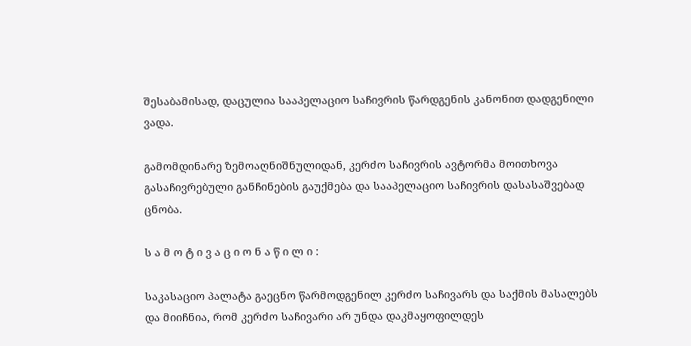შესაბამისად, დაცულია სააპელაციო საჩივრის წარდგენის კანონით დადგენილი ვადა.

გამომდინარე ზემოაღნიშნულიდან, კერძო საჩივრის ავტორმა მოითხოვა გასაჩივრებული განჩინების გაუქმება და სააპელაციო საჩივრის დასასაშვებად ცნობა.

ს ა მ ო ტ ი ვ ა ც ი ო ნ ა წ ი ლ ი :

საკასაციო პალატა გაეცნო წარმოდგენილ კერძო საჩივარს და საქმის მასალებს და მიიჩნია, რომ კერძო საჩივარი არ უნდა დაკმაყოფილდეს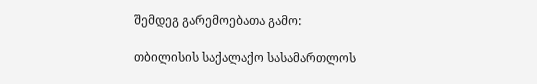შემდეგ გარემოებათა გამო:

თბილისის საქალაქო სასამართლოს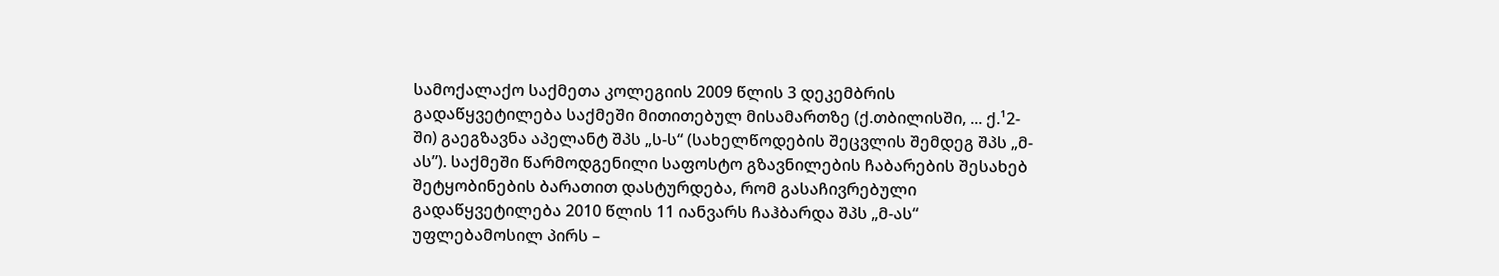სამოქალაქო საქმეთა კოლეგიის 2009 წლის 3 დეკემბრის გადაწყვეტილება საქმეში მითითებულ მისამართზე (ქ.თბილისში, ... ქ.¹2-ში) გაეგზავნა აპელანტ შპს „ს-ს“ (სახელწოდების შეცვლის შემდეგ შპს „მ-ას”). საქმეში წარმოდგენილი საფოსტო გზავნილების ჩაბარების შესახებ შეტყობინების ბარათით დასტურდება, რომ გასაჩივრებული გადაწყვეტილება 2010 წლის 11 იანვარს ჩაჰბარდა შპს „მ-ას“ უფლებამოსილ პირს –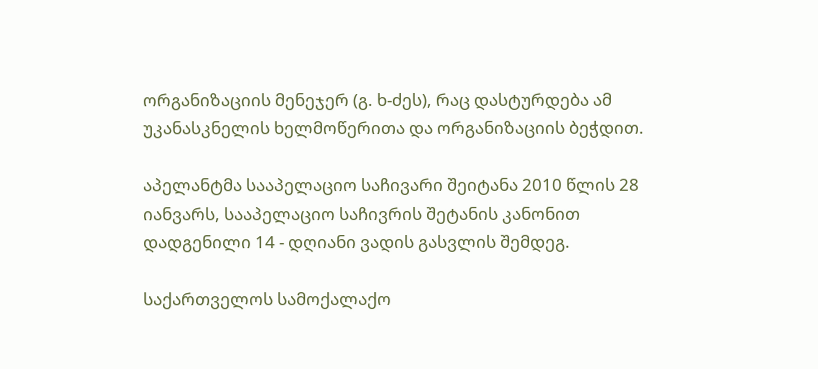ორგანიზაციის მენეჯერ (გ. ხ-ძეს), რაც დასტურდება ამ უკანასკნელის ხელმოწერითა და ორგანიზაციის ბეჭდით.

აპელანტმა სააპელაციო საჩივარი შეიტანა 2010 წლის 28 იანვარს, სააპელაციო საჩივრის შეტანის კანონით დადგენილი 14 - დღიანი ვადის გასვლის შემდეგ.

საქართველოს სამოქალაქო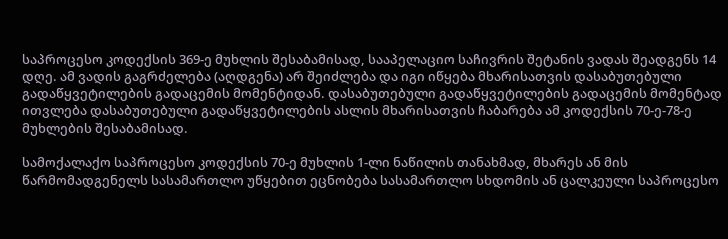საპროცესო კოდექსის 369-ე მუხლის შესაბამისად, სააპელაციო საჩივრის შეტანის ვადას შეადგენს 14 დღე. ამ ვადის გაგრძელება (აღდგენა) არ შეიძლება და იგი იწყება მხარისათვის დასაბუთებული გადაწყვეტილების გადაცემის მომენტიდან. დასაბუთებული გადაწყვეტილების გადაცემის მომენტად ითვლება დასაბუთებული გადაწყვეტილების ასლის მხარისათვის ჩაბარება ამ კოდექსის 70-ე-78-ე მუხლების შესაბამისად.

სამოქალაქო საპროცესო კოდექსის 70-ე მუხლის 1-ლი ნაწილის თანახმად, მხარეს ან მის წარმომადგენელს სასამართლო უწყებით ეცნობება სასამართლო სხდომის ან ცალკეული საპროცესო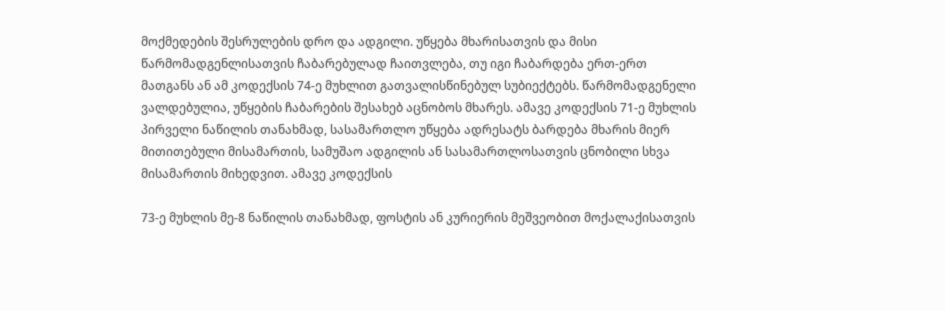მოქმედების შესრულების დრო და ადგილი. უწყება მხარისათვის და მისი წარმომადგენლისათვის ჩაბარებულად ჩაითვლება, თუ იგი ჩაბარდება ერთ-ერთ მათგანს ან ამ კოდექსის 74-ე მუხლით გათვალისწინებულ სუბიექტებს. წარმომადგენელი ვალდებულია, უწყების ჩაბარების შესახებ აცნობოს მხარეს. ამავე კოდექსის 71-ე მუხლის პირველი ნაწილის თანახმად, სასამართლო უწყება ადრესატს ბარდება მხარის მიერ მითითებული მისამართის, სამუშაო ადგილის ან სასამართლოსათვის ცნობილი სხვა მისამართის მიხედვით. ამავე კოდექსის

73-ე მუხლის მე-8 ნაწილის თანახმად, ფოსტის ან კურიერის მეშვეობით მოქალაქისათვის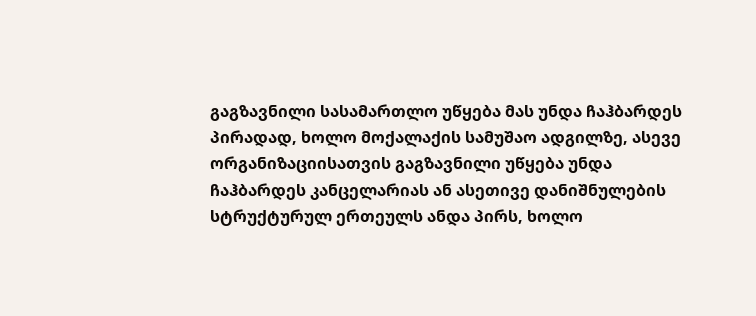გაგზავნილი სასამართლო უწყება მას უნდა ჩაჰბარდეს პირადად, ხოლო მოქალაქის სამუშაო ადგილზე, ასევე ორგანიზაციისათვის გაგზავნილი უწყება უნდა ჩაჰბარდეს კანცელარიას ან ასეთივე დანიშნულების სტრუქტურულ ერთეულს ანდა პირს, ხოლო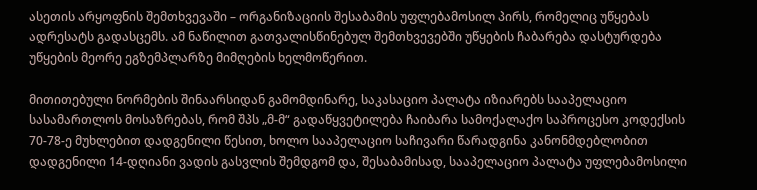ასეთის არყოფნის შემთხვევაში – ორგანიზაციის შესაბამის უფლებამოსილ პირს, რომელიც უწყებას ადრესატს გადასცემს. ამ ნაწილით გათვალისწინებულ შემთხვევებში უწყების ჩაბარება დასტურდება უწყების მეორე ეგზემპლარზე მიმღების ხელმოწერით.

მითითებული ნორმების შინაარსიდან გამომდინარე, საკასაციო პალატა იზიარებს სააპელაციო სასამართლოს მოსაზრებას, რომ შპს „მ-მ“ გადაწყვეტილება ჩაიბარა სამოქალაქო საპროცესო კოდექსის 70-78-ე მუხლებით დადგენილი წესით, ხოლო სააპელაციო საჩივარი წარადგინა კანონმდებლობით დადგენილი 14-დღიანი ვადის გასვლის შემდგომ და, შესაბამისად, სააპელაციო პალატა უფლებამოსილი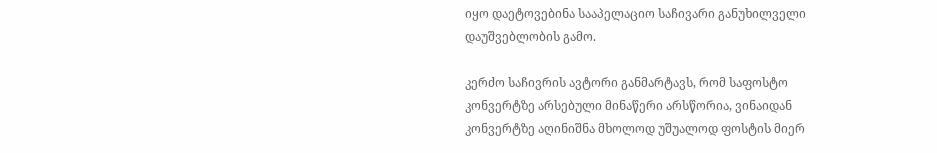იყო დაეტოვებინა სააპელაციო საჩივარი განუხილველი დაუშვებლობის გამო.

კერძო საჩივრის ავტორი განმარტავს, რომ საფოსტო კონვერტზე არსებული მინაწერი არსწორია, ვინაიდან კონვერტზე აღინიშნა მხოლოდ უშუალოდ ფოსტის მიერ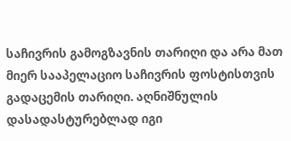საჩივრის გამოგზავნის თარიღი და არა მათ მიერ სააპელაციო საჩივრის ფოსტისთვის გადაცემის თარიღი. აღნიშნულის დასადასტურებლად იგი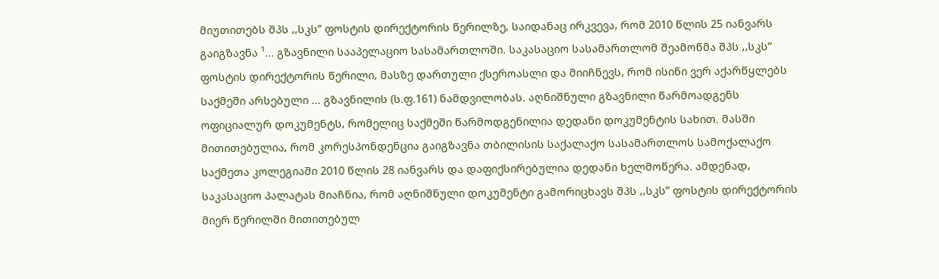მიუთითებს შპს ,,სკს” ფოსტის დირექტორის წერილზე, საიდანაც ირკვევა, რომ 2010 წლის 25 იანვარს გაიგზავნა ¹... გზავნილი სააპელაციო სასამართლოში. საკასაციო სასამართლომ შეამოწმა შპს ,,სკს” ფოსტის დირექტორის წერილი, მასზე დართული ქსეროასლი და მიიჩნევს, რომ ისინი ვერ აქარწყლებს საქმეში არსებული ... გზავნილის (ს.ფ.161) ნამდვილობას. აღნიშნული გზავნილი წარმოადგენს ოფიციალურ დოკუმენტს, რომელიც საქმეში წარმოდგენილია დედანი დოკუმენტის სახით. მასში მითითებულია, რომ კორესპონდენცია გაიგზავნა თბილისის საქალაქო სასამართლოს სამოქალაქო საქმეთა კოლეგიაში 2010 წლის 28 იანვარს და დაფიქსირებულია დედანი ხელმოწერა. ამდენად, საკასაციო პალატას მიაჩნია, რომ აღნიშნული დოკუმენტი გამორიცხავს შპს ,,სკს” ფოსტის დირექტორის მიერ წერილში მითითებულ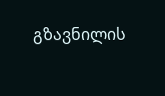გზავნილის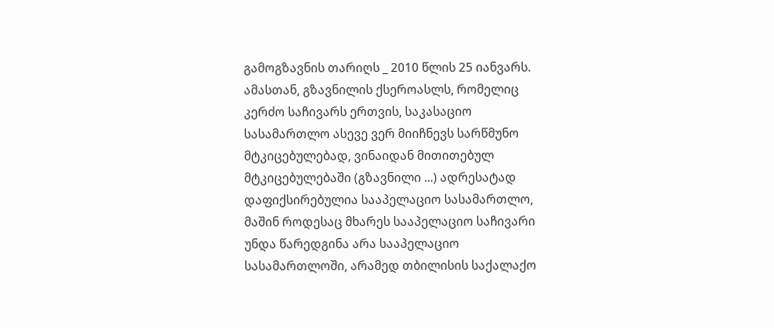გამოგზავნის თარიღს _ 2010 წლის 25 იანვარს. ამასთან, გზავნილის ქსეროასლს, რომელიც კერძო საჩივარს ერთვის, საკასაციო სასამართლო ასევე ვერ მიიჩნევს სარწმუნო მტკიცებულებად, ვინაიდან მითითებულ მტკიცებულებაში (გზავნილი ...) ადრესატად დაფიქსირებულია სააპელაციო სასამართლო, მაშინ როდესაც მხარეს სააპელაციო საჩივარი უნდა წარედგინა არა სააპელაციო სასამართლოში, არამედ თბილისის საქალაქო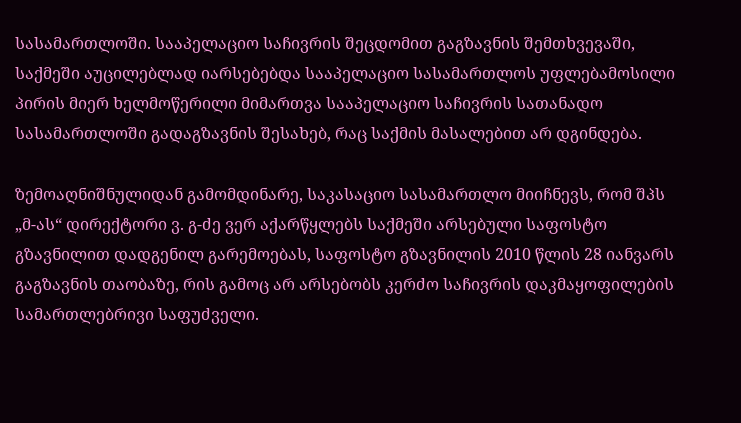სასამართლოში. სააპელაციო საჩივრის შეცდომით გაგზავნის შემთხვევაში, საქმეში აუცილებლად იარსებებდა სააპელაციო სასამართლოს უფლებამოსილი პირის მიერ ხელმოწერილი მიმართვა სააპელაციო საჩივრის სათანადო სასამართლოში გადაგზავნის შესახებ, რაც საქმის მასალებით არ დგინდება.

ზემოაღნიშნულიდან გამომდინარე, საკასაციო სასამართლო მიიჩნევს, რომ შპს „მ-ას“ დირექტორი ვ. გ-ძე ვერ აქარწყლებს საქმეში არსებული საფოსტო გზავნილით დადგენილ გარემოებას, საფოსტო გზავნილის 2010 წლის 28 იანვარს გაგზავნის თაობაზე, რის გამოც არ არსებობს კერძო საჩივრის დაკმაყოფილების სამართლებრივი საფუძველი.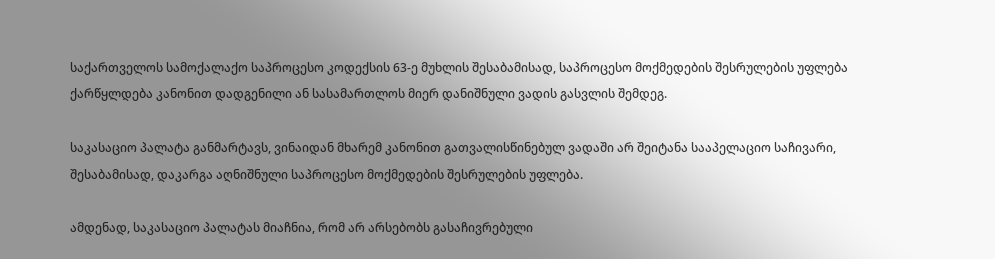საქართველოს სამოქალაქო საპროცესო კოდექსის 63-ე მუხლის შესაბამისად, საპროცესო მოქმედების შესრულების უფლება ქარწყლდება კანონით დადგენილი ან სასამართლოს მიერ დანიშნული ვადის გასვლის შემდეგ.

საკასაციო პალატა განმარტავს, ვინაიდან მხარემ კანონით გათვალისწინებულ ვადაში არ შეიტანა სააპელაციო საჩივარი, შესაბამისად, დაკარგა აღნიშნული საპროცესო მოქმედების შესრულების უფლება.

ამდენად, საკასაციო პალატას მიაჩნია, რომ არ არსებობს გასაჩივრებული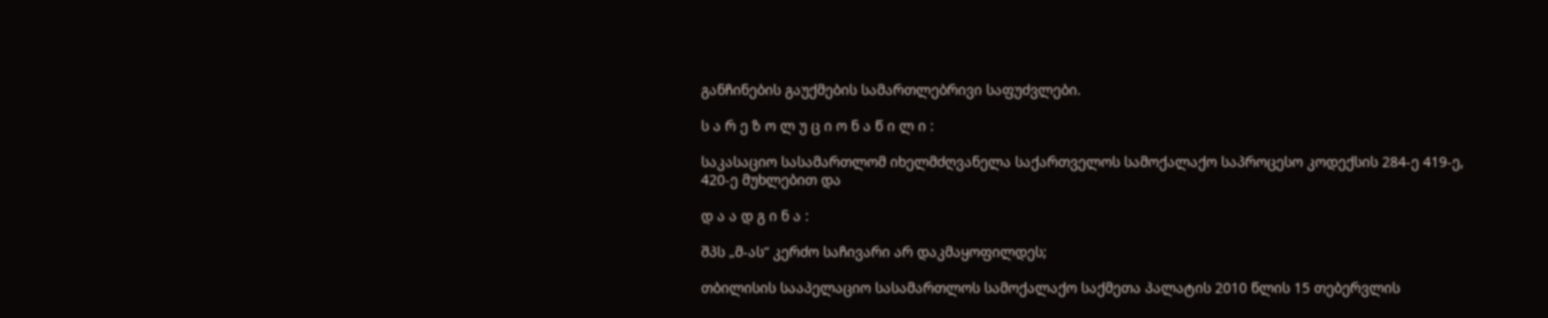განჩინების გაუქმების სამართლებრივი საფუძვლები.

ს ა რ ე ზ ო ლ უ ც ი ო ნ ა წ ი ლ ი :

საკასაციო სასამართლომ იხელმძღვანელა საქართველოს სამოქალაქო საპროცესო კოდექსის 284-ე 419-ე, 420-ე მუხლებით და

დ ა ა დ გ ი ნ ა :

შპს „მ-ას“ კერძო საჩივარი არ დაკმაყოფილდეს;

თბილისის სააპელაციო სასამართლოს სამოქალაქო საქმეთა პალატის 2010 წლის 15 თებერვლის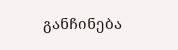განჩინება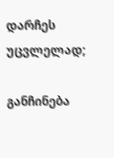დარჩეს უცვლელად;

განჩინება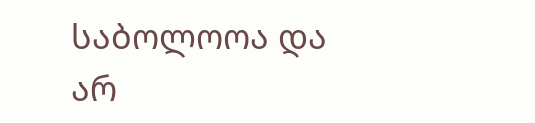საბოლოოა და არ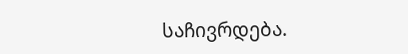საჩივრდება.